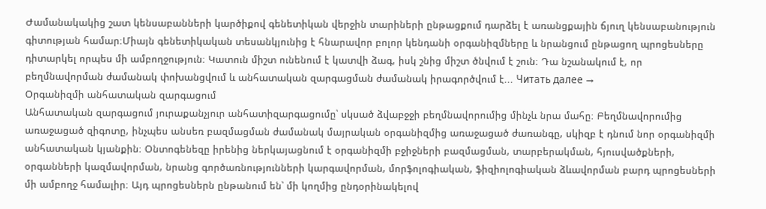Ժամանակակից շատ կենսաբանների կարծիքով գենետիկան վերջին տարիների ընթացքում դարձել է առանցքային ճյուղ կենսաբանություն գիտության համար։Միայն գենետիկական տեսանկյունից է հնարավոր բոլոր կենդանի օրգանիզմները և նրանցում ընթացող պրոցեսները դիտարկել որպես մի ամբողջություն։ Կատուն միշտ ունենում է կատվի ձագ, իսկ շնից միշտ ծնվում է շուն։ Դա նշանակում է, որ բեղմնավորման ժամանակ փոխանցվում և անհատական զարգացման ժամանակ իրագործվում է... Читать далее →
Օրգանիզմի անհատական զարգացում
Անհատական զարգացում յուրաքանչյուր անհատիզարգացումը՝ սկսած ձվաբջջի բեղմնավորումից մինչև նրա մահը։ Բեղմնավորումից առաջացած զիգոտը, ինչպես անսեռ բազմացման ժամանակ մայրական օրգանիզմից առաջացած ժառանգը, սկիզբ է դնում նոր օրգանիզմի անհատական կյանքին։ Օնտոգենեզը իրենից ներկայացնում է օրգանիզմի բջիջների բազմացման, տարբերակման, հյուսվածքների, օրգանների կազմավորման, նրանց գործառնությունների կարգավորման, մորֆոլոգիական, ֆիզիոլոգիական ձևավորման բարդ պրոցեսների մի ամբողջ համալիր։ Այդ պրոցեսներն ընթանում են՝ մի կողմից ընդօրինակելով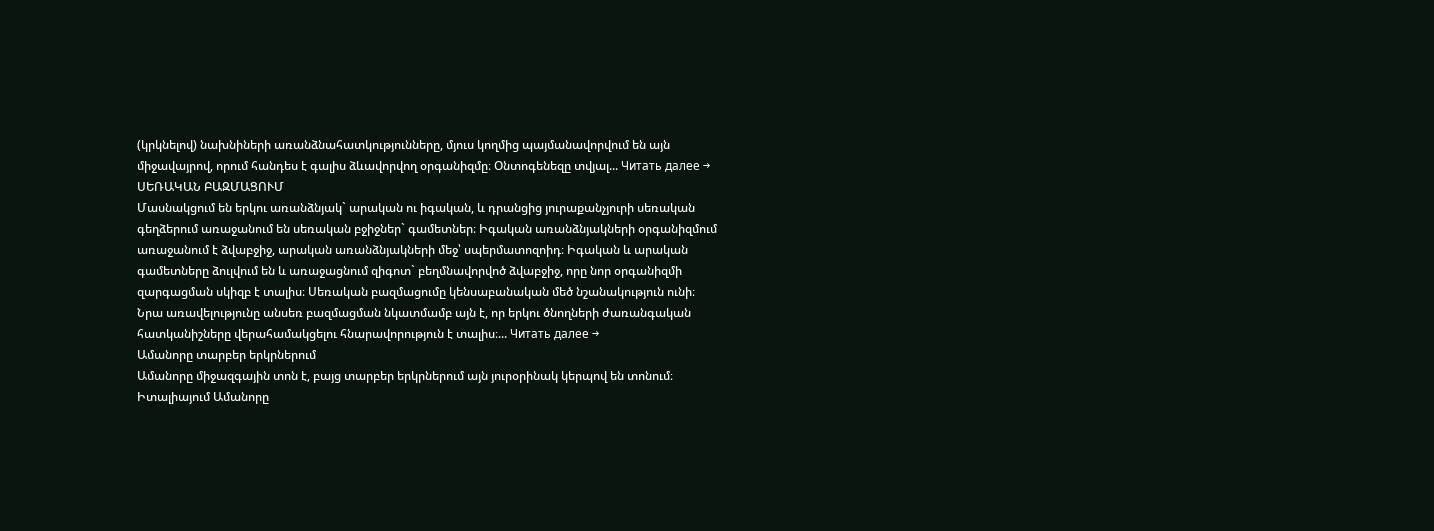(կրկնելով) նախնիների առանձնահատկությունները, մյուս կողմից պայմանավորվում են այն միջավայրով, որում հանդես է գալիս ձևավորվող օրգանիզմը։ Օնտոգենեզը տվյալ... Читать далее →
ՍԵՌԱԿԱՆ ԲԱԶՄԱՑՈՒՄ
Մասնակցում են երկու առանձնյակ` արական ու իգական, և դրանցից յուրաքանչյուրի սեռական գեղձերում առաջանում են սեռական բջիջներ` գամետներ։ Իգական առանձնյակների օրգանիզմում առաջանում է ձվաբջիջ, արական առանձնյակների մեջ՝ սպերմատոզոիդ։ Իգական և արական գամետները ձուլվում են և առաջացնում զիգոտ` բեղմնավորվոծ ձվաբջիջ, որը նոր օրգանիզմի զարգացման սկիզբ է տալիս։ Սեռական բազմացումը կենսաբանական մեծ նշանակություն ունի։ Նրա առավելությունը անսեռ բազմացման նկատմամբ այն է, որ երկու ծնողների ժառանգական հատկանիշները վերահամակցելու հնարավորություն է տալիս։... Читать далее →
Ամանորը տարբեր երկրներում
Ամանորը միջազգային տոն է, բայց տարբեր երկրներում այն յուրօրինակ կերպով են տոնում։ Իտալիայում Ամանորը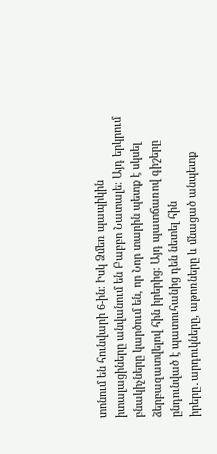տոնում են հունվարի 6-ին։ Իսկ Ձմեռ պապիկին իտալացիները անվանում են Բաբբո Նատալե։ Այդ երկրում բնակիչները կարծում են, որ Նոր տարին պետք է սկսել ձերբազատվելով հին իրերից։ Այդ պատճառով գիշերը ընդունված է պատուհանից դեն նետել հին իրերը․արդուկները, աթոռները և մնացած անպետք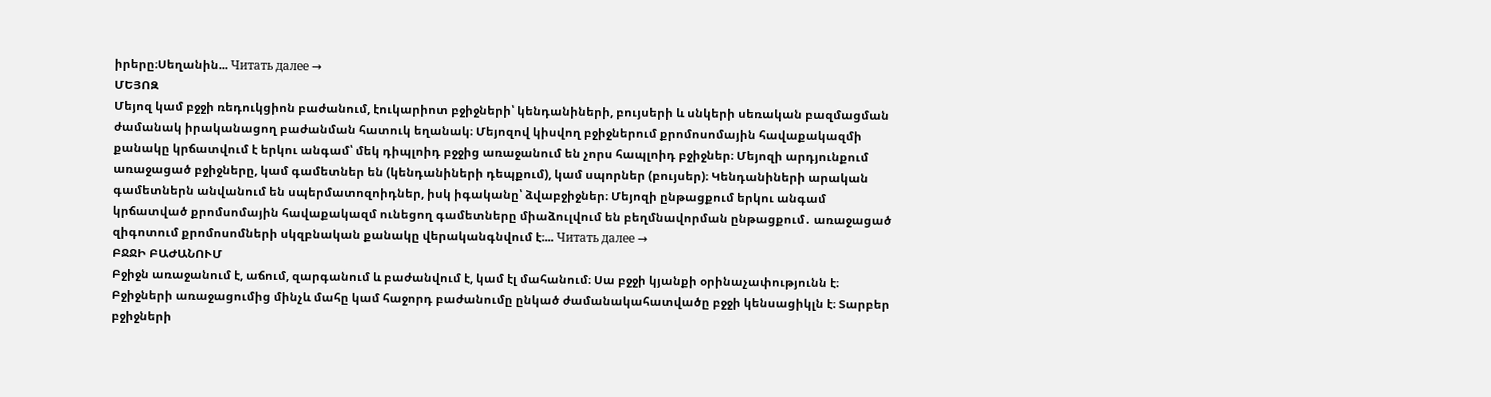իրերը։Սեղանին... Читать далее →
ՄԵՅՈԶ
Մեյոզ կամ բջջի ռեդուկցիոն բաժանում, էուկարիոտ բջիջների՝ կենդանիների, բույսերի և սնկերի սեռական բազմացման ժամանակ իրականացող բաժանման հատուկ եղանակ։ Մեյոզով կիսվող բջիջներում քրոմոսոմային հավաքակազմի քանակը կրճատվում է երկու անգամ՝ մեկ դիպլոիդ բջջից առաջանում են չորս հապլոիդ բջիջներ։ Մեյոզի արդյունքում առաջացած բջիջները, կամ գամետներ են (կենդանիների դեպքում), կամ սպորներ (բույսեր)։ Կենդանիների արական գամետներն անվանում են սպերմատոզոիդներ, իսկ իգականը՝ ձվաբջիջներ։ Մեյոզի ընթացքում երկու անգամ կրճատված քրոմսոմային հավաքակազմ ունեցող գամետները միաձուլվում են բեղմնավորման ընթացքում․ առաջացած զիգոտում քրոմոսոմների սկզբնական քանակը վերականգնվում է։... Читать далее →
ԲՋՋԻ ԲԱԺԱՆՈՒՄ
Բջիջն առաջանում է, աճում, զարգանում և բաժանվում է, կամ էլ մահանում։ Սա բջջի կյանքի օրինաչափությունն է։ Բջիջների առաջացումից մինչև մահը կամ հաջորդ բաժանումը ընկած ժամանակահատվածը բջջի կենսացիկլն է։ Տարբեր բջիջների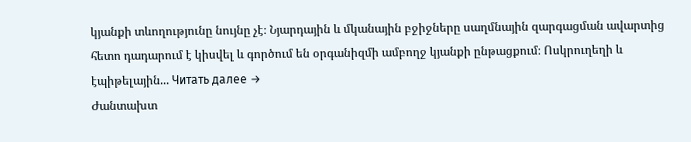կյանքի տևողությունը նույնը չէ։ Նյարդային և մկանային բջիջները սաղմնային զարգացման ավարտից հետո դադարում է կիսվել և գործում են օրգանիզմի ամբողջ կյանքի ընթացքում։ Ոսկրուղեղի և էպիթելային... Читать далее →
Ժանտախտ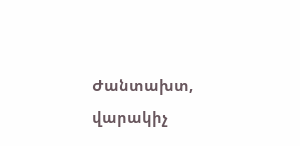Ժանտախտ, վարակիչ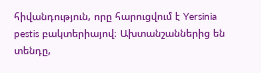հիվանդություն, որը հարուցվում է Yersinia pestis բակտերիայով։ Ախտանշաններից են տենդը,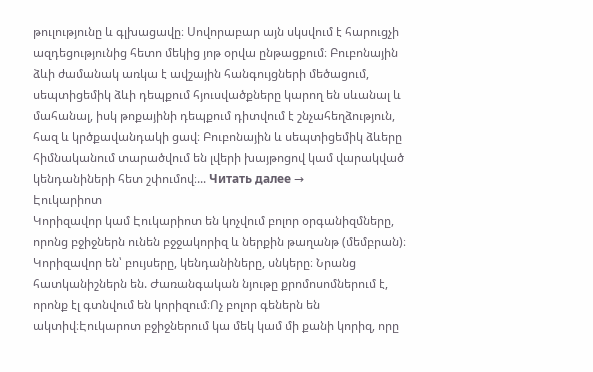թուլությունը և գլխացավը։ Սովորաբար այն սկսվում է հարուցչի ազդեցությունից հետո մեկից յոթ օրվա ընթացքում։ Բուբոնային ձևի ժամանակ առկա է ավշային հանգույցների մեծացում, սեպտիցեմիկ ձևի դեպքում հյուսվածքները կարող են սևանալ և մահանալ, իսկ թոքայինի դեպքում դիտվում է շնչահեղձություն, հազ և կրծքավանդակի ցավ։ Բուբոնային և սեպտիցեմիկ ձևերը հիմնականում տարածվում են լվերի խայթոցով կամ վարակված կենդանիների հետ շփումով։... Читать далее →
Էուկարիոտ
Կորիզավոր կամ Էուկարիոտ են կոչվում բոլոր օրգանիզմները, որոնց բջիջներն ունեն բջջակորիզ և ներքին թաղանթ (մեմբրան)։ Կորիզավոր են՝ բույսերը, կենդանիները, սնկերը։ Նրանց հատկանիշներն են. Ժառանգական նյութը քրոմոսոմներում է, որոնք էլ գտնվում են կորիզում։Ոչ բոլոր գեներն են ակտիվ։Էուկարոտ բջիջներում կա մեկ կամ մի քանի կորիզ, որը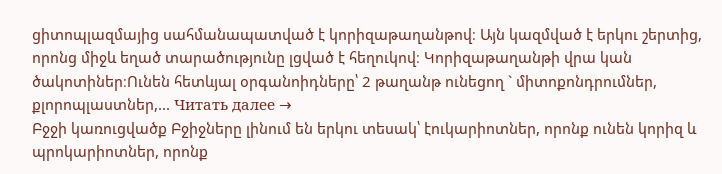ցիտոպլազմայից սահմանապատված է կորիզաթաղանթով։ Այն կազմված է երկու շերտից, որոնց միջև եղած տարածությունը լցված է հեղուկով։ Կորիզաթաղանթի վրա կան ծակոտիներ։Ունեն հետևյալ օրգանոիդները՝ 2 թաղանթ ունեցող ` միտոքոնդրումներ, քլորոպլաստներ,... Читать далее →
Բջջի կառուցվածք Բջիջները լինում են երկու տեսակ՝ էուկարիոտներ, որոնք ունեն կորիզ և պրոկարիոտներ, որոնք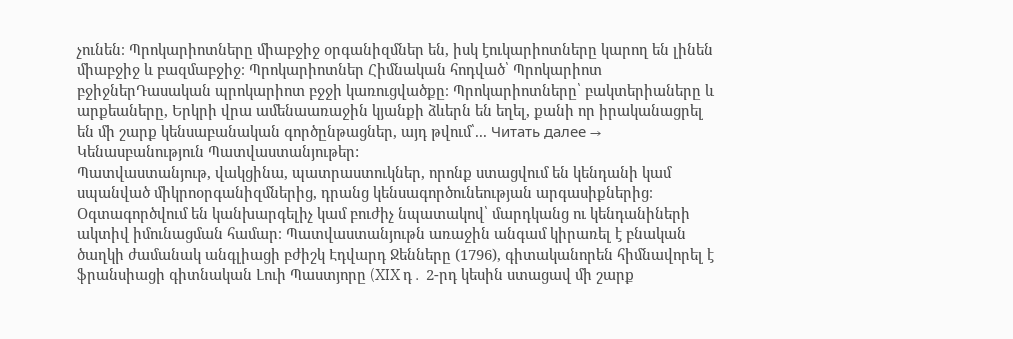չունեն։ Պրոկարիոտները միաբջիջ օրգանիզմներ են, իսկ էուկարիոտները կարող են լինեն միաբջիջ և բազմաբջիջ։ Պրոկարիոտներ Հիմնական հոդված՝ Պրոկարիոտ բջիջներԴասական պրոկարիոտ բջջի կառուցվածքը։ Պրոկարիոտները՝ բակտերիաները և արքեաները, Երկրի վրա ամենաառաջին կյանքի ձևերն են եղել, քանի որ իրականացրել են մի շարք կենսաբանական գործընթացներ, այդ թվում՝... Читать далее →
Կենասբանություն Պատվաստանյութեր:
Պատվաստանյութ, վակցինա, պատրաստուկներ, որոնք ստացվում են կենդանի կամ սպանված միկրոօրգանիզմներից, դրանց կենսագործունեության արգասիքներից։ Օգտագործվում են կանխարգելիչ կամ բուժիչ նպատակով՝ մարդկանց ու կենդանիների ակտիվ իմունացման համար։ Պատվաստանյութն առաջին անգամ կիրառել է բնական ծաղկի ժամանակ անգլիացի բժիշկ Էդվարդ Ջենները (1796), գիտականորեն հիմնավորել է ֆրանսիացի գիտնական Լուի Պաստյորը (XIX դ․ 2-րդ կեսին ստացավ մի շարք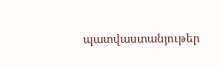պատվաստանյութեր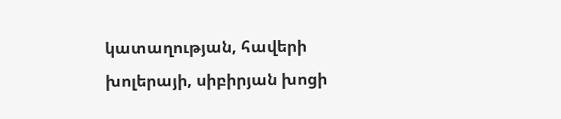կատաղության, հավերի խոլերայի, սիբիրյան խոցի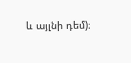և այլնի դեմ)։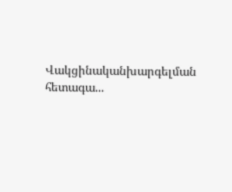Վակցինականխարգելման հետագա...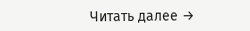Читать далее →